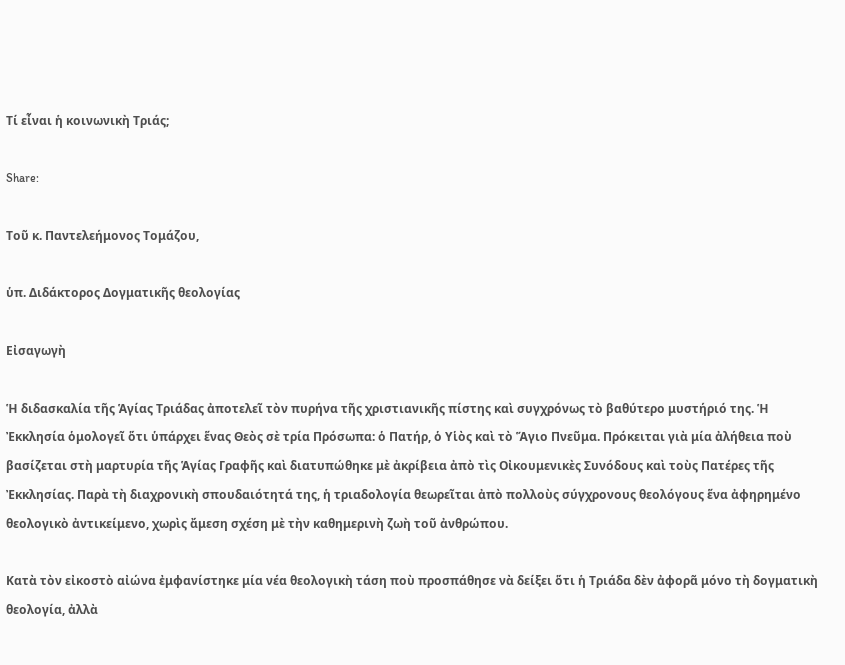Τί εἶναι ἡ κοινωνικὴ Τριάς;

Share:

Τοῦ κ. Παντελεήμονος Τομάζου,

ὑπ. Διδάκτορος Δογματικῆς θεολογίας

Εἰσαγωγὴ

Ἡ διδασκαλία τῆς Ἁγίας Τριάδας ἀποτελεῖ τὸν πυρήνα τῆς χριστιανικῆς πίστης καὶ συγχρόνως τὸ βαθύτερο μυστήριό της. Ἡ Ἐκκλησία ὁμολογεῖ ὅτι ὑπάρχει ἕνας Θεὸς σὲ τρία Πρόσωπα: ὁ Πατήρ, ὁ Υἱὸς καὶ τὸ Ἅγιο Πνεῦμα. Πρόκειται γιὰ μία ἀλήθεια ποὺ βασίζεται στὴ μαρτυρία τῆς Ἁγίας Γραφῆς καὶ διατυπώθηκε μὲ ἀκρίβεια ἀπὸ τὶς Οἰκουμενικὲς Συνόδους καὶ τοὺς Πατέρες τῆς Ἐκκλησίας. Παρὰ τὴ διαχρονικὴ σπουδαιότητά της, ἡ τριαδολογία θεωρεῖται ἀπὸ πολλοὺς σύγχρονους θεολόγους ἕνα ἀφηρημένο θεολογικὸ ἀντικείμενο, χωρὶς ἄμεση σχέση μὲ τὴν καθημερινὴ ζωὴ τοῦ ἀνθρώπου.

Κατὰ τὸν εἰκοστὸ αἰώνα ἐμφανίστηκε μία νέα θεολογικὴ τάση ποὺ προσπάθησε νὰ δείξει ὅτι ἡ Τριάδα δὲν ἀφορᾶ μόνο τὴ δογματικὴ θεολογία, ἀλλὰ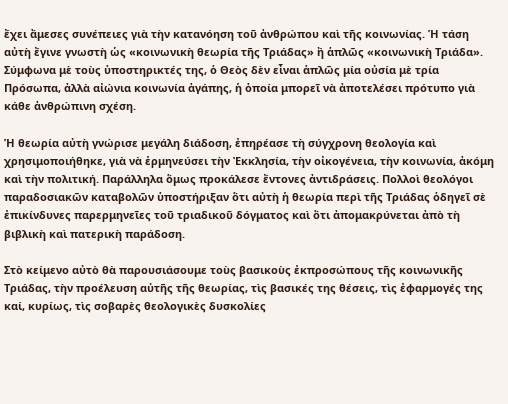ἔχει ἄμεσες συνέπειες γιὰ τὴν κατανόηση τοῦ ἀνθρώπου καὶ τῆς κοινωνίας. Ἡ τάση αὐτὴ ἔγινε γνωστὴ ὡς «κοινωνικὴ θεωρία τῆς Τριάδας» ἢ ἁπλῶς «κοινωνικὴ Τριάδα». Σύμφωνα μὲ τοὺς ὑποστηρικτές της, ὁ Θεὸς δὲν εἶναι ἁπλῶς μία οὐσία μὲ τρία Πρόσωπα, ἀλλὰ αἰώνια κοινωνία ἀγάπης, ἡ ὁποία μπορεῖ νὰ ἀποτελέσει πρότυπο γιὰ κάθε ἀνθρώπινη σχέση.

Ἡ θεωρία αὐτὴ γνώρισε μεγάλη διάδοση, ἐπηρέασε τὴ σύγχρονη θεολογία καὶ χρησιμοποιήθηκε, γιὰ νὰ ἑρμηνεύσει τὴν Ἐκκλησία, τὴν οἰκογένεια, τὴν κοινωνία, ἀκόμη καὶ τὴν πολιτική. Παράλληλα ὅμως προκάλεσε ἔντονες ἀντιδράσεις. Πολλοὶ θεολόγοι παραδοσιακῶν καταβολῶν ὑποστήριξαν ὅτι αὐτὴ ἡ θεωρία περὶ τῆς Τριάδας ὁδηγεῖ σὲ ἐπικίνδυνες παρερμηνεῖες τοῦ τριαδικοῦ δόγματος καὶ ὅτι ἀπομακρύνεται ἀπὸ τὴ βιβλικὴ καὶ πατερικὴ παράδοση.

Στὸ κείμενο αὐτὸ θὰ παρουσιάσουμε τοὺς βασικοὺς ἐκπροσώπους τῆς κοινωνικῆς Τριάδας, τὴν προέλευση αὐτῆς τῆς θεωρίας, τὶς βασικές της θέσεις, τὶς ἐφαρμογές της καί, κυρίως, τὶς σοβαρὲς θεολογικὲς δυσκολίες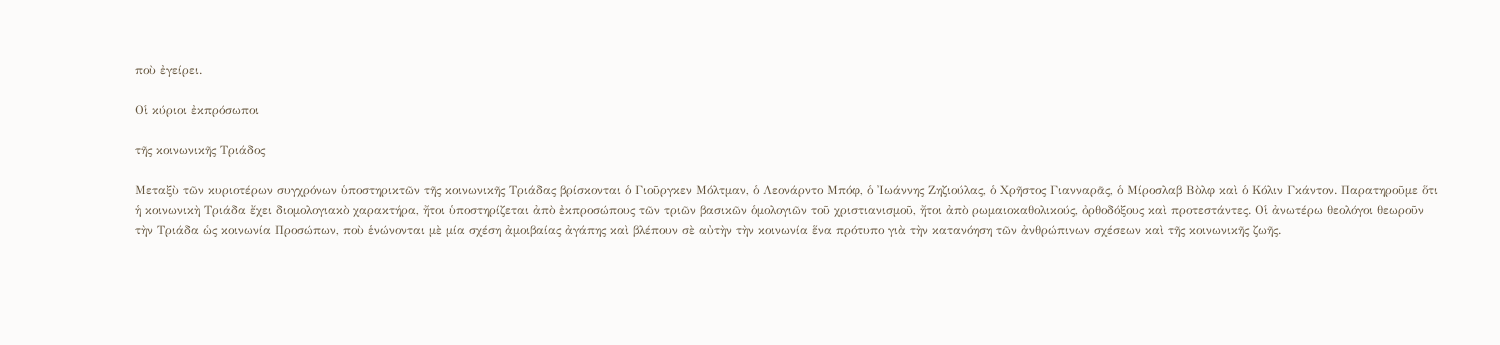ποὺ ἐγείρει.

Οἱ κύριοι ἐκπρόσωποι

τῆς κοινωνικῆς Τριάδος

Μεταξὺ τῶν κυριοτέρων συγχρόνων ὑποστηρικτῶν τῆς κοινωνικῆς Τριάδας βρίσκονται ὁ Γιοῦργκεν Μόλτμαν, ὁ Λεονάρντο Μπόφ, ὁ Ἰωάννης Ζηζιούλας, ὁ Χρῆστος Γιανναρᾶς, ὁ Μίροσλαβ Βὸλφ καὶ ὁ Κόλιν Γκάντον. Παρατηροῦμε ὅτι ἡ κοινωνικὴ Τριάδα ἔχει διομολογιακὸ χαρακτήρα, ἤτοι ὑποστηρίζεται ἀπὸ ἐκπροσώπους τῶν τριῶν βασικῶν ὁμολογιῶν τοῦ χριστιανισμοῦ, ἤτοι ἀπὸ ρωμαιοκαθολικούς, ὀρθοδόξους καὶ προτεστάντες. Οἱ ἀνωτέρω θεολόγοι θεωροῦν τὴν Τριάδα ὡς κοινωνία Προσώπων, ποὺ ἑνώνονται μὲ μία σχέση ἀμοιβαίας ἀγάπης καὶ βλέπουν σὲ αὐτὴν τὴν κοινωνία ἕνα πρότυπο γιὰ τὴν κατανόηση τῶν ἀνθρώπινων σχέσεων καὶ τῆς κοινωνικῆς ζωῆς.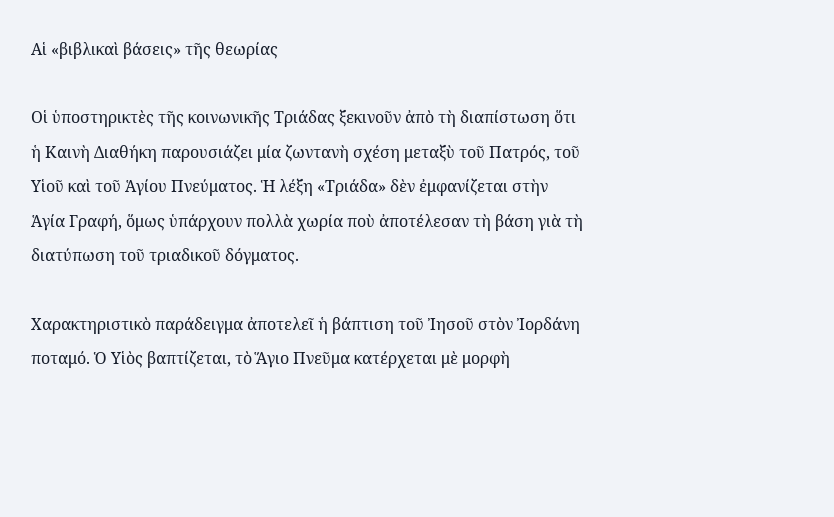Αἱ «βιβλικαὶ βάσεις» τῆς θεωρίας

Οἱ ὑποστηρικτὲς τῆς κοινωνικῆς Τριάδας ξεκινοῦν ἀπὸ τὴ διαπίστωση ὅτι ἡ Καινὴ Διαθήκη παρουσιάζει μία ζωντανὴ σχέση μεταξὺ τοῦ Πατρός, τοῦ Υἱοῦ καὶ τοῦ Ἁγίου Πνεύματος. Ἡ λέξη «Τριάδα» δὲν ἐμφανίζεται στὴν Ἁγία Γραφή, ὅμως ὑπάρχουν πολλὰ χωρία ποὺ ἀποτέλεσαν τὴ βάση γιὰ τὴ διατύπωση τοῦ τριαδικοῦ δόγματος.

Χαρακτηριστικὸ παράδειγμα ἀποτελεῖ ἡ βάπτιση τοῦ Ἰησοῦ στὸν Ἰορδάνη ποταμό. Ὁ Υἱὸς βαπτίζεται, τὸ Ἅγιο Πνεῦμα κατέρχεται μὲ μορφὴ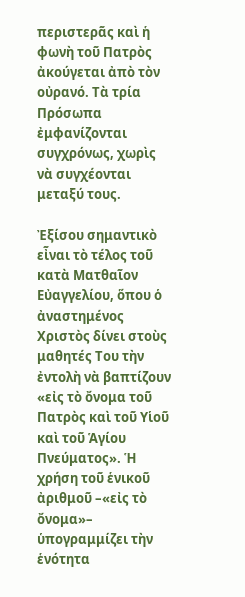περιστερᾶς καὶ ἡ φωνὴ τοῦ Πατρὸς ἀκούγεται ἀπὸ τὸν οὐρανό. Τὰ τρία Πρόσωπα ἐμφανίζονται συγχρόνως, χωρὶς νὰ συγχέονται μεταξύ τους.

Ἐξίσου σημαντικὸ εἶναι τὸ τέλος τοῦ κατὰ Ματθαῖον Εὐαγγελίου, ὅπου ὁ ἀναστημένος Χριστὸς δίνει στοὺς μαθητές Του τὴν ἐντολὴ νὰ βαπτίζουν «εἰς τὸ ὄνομα τοῦ Πατρὸς καὶ τοῦ Υἱοῦ καὶ τοῦ Ἁγίου Πνεύματος». Ἡ χρήση τοῦ ἑνικοῦ ἀριθμοῦ –«εἰς τὸ ὄνομα»– ὑπογραμμίζει τὴν ἑνότητα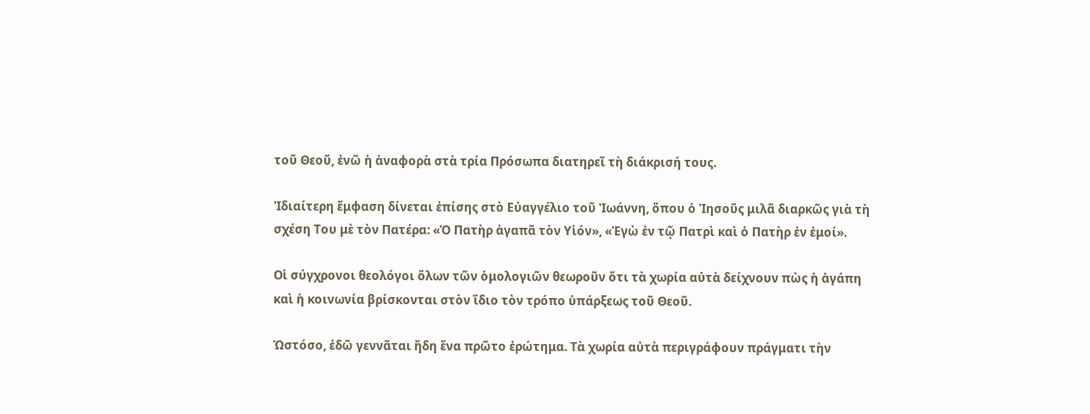τοῦ Θεοῦ, ἐνῶ ἡ ἀναφορὰ στὰ τρία Πρόσωπα διατηρεῖ τὴ διάκρισή τους.

Ἰδιαίτερη ἔμφαση δίνεται ἐπίσης στὸ Εὐαγγέλιο τοῦ Ἰωάννη, ὅπου ὁ Ἰησοῦς μιλᾶ διαρκῶς γιὰ τὴ σχέση Του μὲ τὸν Πατέρα: «Ὁ Πατὴρ ἀγαπᾶ τὸν Υἱόν», «Ἐγὼ ἐν τῷ Πατρὶ καὶ ὁ Πατὴρ ἐν ἐμοί».

Οἱ σύγχρονοι θεολόγοι ὅλων τῶν ὁμολογιῶν θεωροῦν ὅτι τὰ χωρία αὐτὰ δείχνουν πὼς ἡ ἀγάπη καὶ ἡ κοινωνία βρίσκονται στὸν ἴδιο τὸν τρόπο ὑπάρξεως τοῦ Θεοῦ.

Ὡστόσο, ἐδῶ γεννᾶται ἤδη ἕνα πρῶτο ἐρώτημα. Τὰ χωρία αὐτὰ περιγράφουν πράγματι τὴν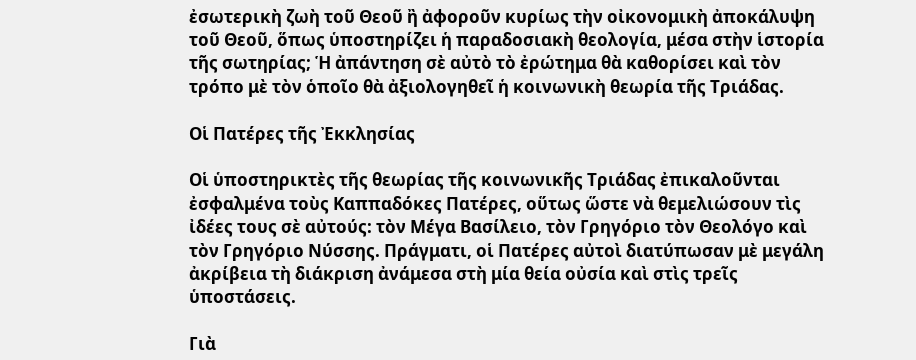ἐσωτερικὴ ζωὴ τοῦ Θεοῦ ἢ ἀφοροῦν κυρίως τὴν οἰκονομικὴ ἀποκάλυψη τοῦ Θεοῦ, ὅπως ὑποστηρίζει ἡ παραδοσιακὴ θεολογία, μέσα στὴν ἱστορία τῆς σωτηρίας; Ἡ ἀπάντηση σὲ αὐτὸ τὸ ἐρώτημα θὰ καθορίσει καὶ τὸν τρόπο μὲ τὸν ὁποῖο θὰ ἀξιολογηθεῖ ἡ κοινωνικὴ θεωρία τῆς Τριάδας.

Οἱ Πατέρες τῆς Ἐκκλησίας

Οἱ ὑποστηρικτὲς τῆς θεωρίας τῆς κοινωνικῆς Τριάδας ἐπικαλοῦνται ἐσφαλμένα τοὺς Καππαδόκες Πατέρες, οὕτως ὥστε νὰ θεμελιώσουν τὶς ἰδέες τους σὲ αὐτούς: τὸν Μέγα Βασίλειο, τὸν Γρηγόριο τὸν Θεολόγο καὶ τὸν Γρηγόριο Νύσσης. Πράγματι, οἱ Πατέρες αὐτοὶ διατύπωσαν μὲ μεγάλη ἀκρίβεια τὴ διάκριση ἀνάμεσα στὴ μία θεία οὐσία καὶ στὶς τρεῖς ὑποστάσεις.

Γιὰ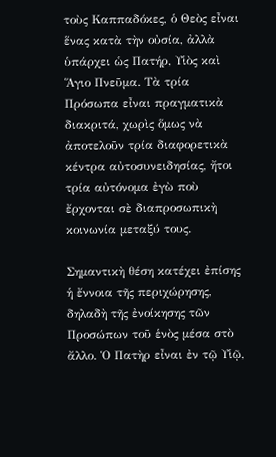τοὺς Καππαδόκες, ὁ Θεὸς εἶναι ἕνας κατὰ τὴν οὐσία, ἀλλὰ ὑπάρχει ὡς Πατήρ, Υἱὸς καὶ Ἅγιο Πνεῦμα. Τὰ τρία Πρόσωπα εἶναι πραγματικὰ διακριτά, χωρὶς ὅμως νὰ ἀποτελοῦν τρία διαφορετικὰ κέντρα αὐτοσυνειδησίας, ἤτοι τρία αὐτόνομα ἐγὼ ποὺ ἔρχονται σὲ διαπροσωπικὴ κοινωνία μεταξύ τους.

Σημαντικὴ θέση κατέχει ἐπίσης ἡ ἔννοια τῆς περιχώρησης, δηλαδὴ τῆς ἐνοίκησης τῶν Προσώπων τοῦ ἑνὸς μέσα στὸ ἄλλο. Ὁ Πατὴρ εἶναι ἐν τῷ Υἱῷ,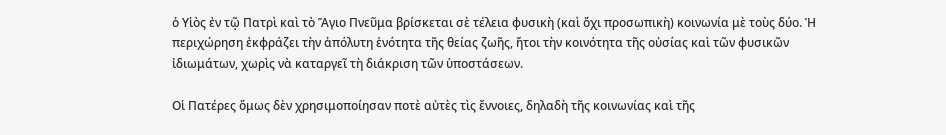ὁ Υἱὸς ἐν τῷ Πατρὶ καὶ τὸ Ἅγιο Πνεῦμα βρίσκεται σὲ τέλεια φυσικὴ (καὶ ὄχι προσωπικὴ) κοινωνία μὲ τοὺς δύο. Ἡ περιχώρηση ἐκφράζει τὴν ἀπόλυτη ἑνότητα τῆς θείας ζωῆς, ἤτοι τὴν κοινότητα τῆς οὐσίας καὶ τῶν φυσικῶν ἰδιωμάτων, χωρὶς νὰ καταργεῖ τὴ διάκριση τῶν ὑποστάσεων.

Οἱ Πατέρες ὅμως δὲν χρησιμοποίησαν ποτὲ αὐτὲς τὶς ἔννοιες, δηλαδὴ τῆς κοινωνίας καὶ τῆς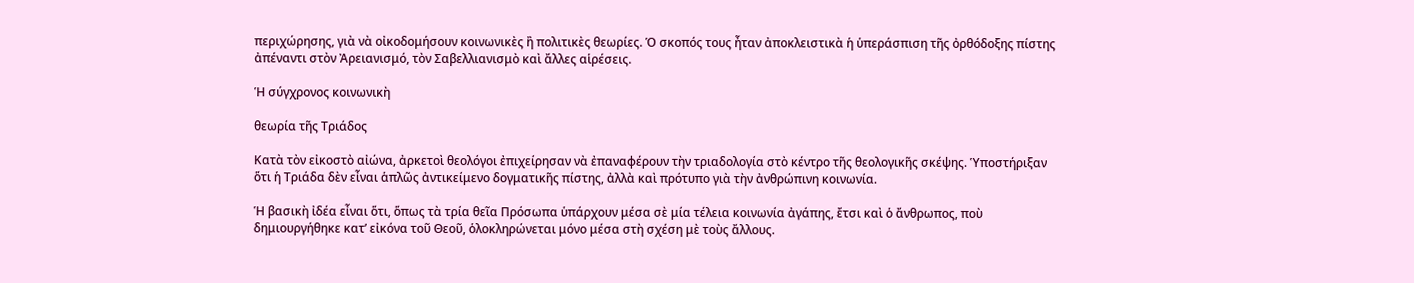περιχώρησης, γιὰ νὰ οἰκοδομήσουν κοινωνικὲς ἢ πολιτικὲς θεωρίες. Ὁ σκοπός τους ἦταν ἀποκλειστικὰ ἡ ὑπεράσπιση τῆς ὀρθόδοξης πίστης ἀπέναντι στὸν Ἀρειανισμό, τὸν Σαβελλιανισμὸ καὶ ἄλλες αἱρέσεις.

Ἡ σύγχρονος κοινωνικὴ

θεωρία τῆς Τριάδος

Κατὰ τὸν εἰκοστὸ αἰώνα, ἀρκετοὶ θεολόγοι ἐπιχείρησαν νὰ ἐπαναφέρουν τὴν τριαδολογία στὸ κέντρο τῆς θεολογικῆς σκέψης. Ὑποστήριξαν ὅτι ἡ Τριάδα δὲν εἶναι ἁπλῶς ἀντικείμενο δογματικῆς πίστης, ἀλλὰ καὶ πρότυπο γιὰ τὴν ἀνθρώπινη κοινωνία.

Ἡ βασικὴ ἰδέα εἶναι ὅτι, ὅπως τὰ τρία θεῖα Πρόσωπα ὑπάρχουν μέσα σὲ μία τέλεια κοινωνία ἀγάπης, ἔτσι καὶ ὁ ἄνθρωπος, ποὺ δημιουργήθηκε κατ’ εἰκόνα τοῦ Θεοῦ, ὁλοκληρώνεται μόνο μέσα στὴ σχέση μὲ τοὺς ἄλλους.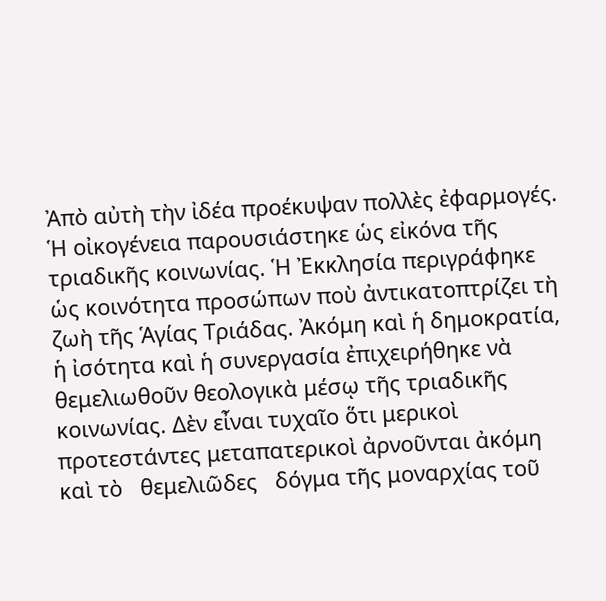Ἀπὸ αὐτὴ τὴν ἰδέα προέκυψαν πολλὲς ἐφαρμογές. Ἡ οἰκογένεια παρουσιάστηκε ὡς εἰκόνα τῆς τριαδικῆς κοινωνίας. Ἡ Ἐκκλησία περιγράφηκε ὡς κοινότητα προσώπων ποὺ ἀντικατοπτρίζει τὴ ζωὴ τῆς Ἁγίας Τριάδας. Ἀκόμη καὶ ἡ δημοκρατία, ἡ ἰσότητα καὶ ἡ συνεργασία ἐπιχειρήθηκε νὰ θεμελιωθοῦν θεολογικὰ μέσῳ τῆς τριαδικῆς κοινωνίας. Δὲν εἶναι τυχαῖο ὅτι μερικοὶ προτεστάντες μεταπατερικοὶ ἀρνοῦνται ἀκόμη καὶ τὸ   θεμελιῶδες   δόγμα τῆς μοναρχίας τοῦ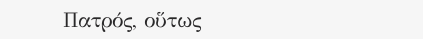Πατρός, οὕτως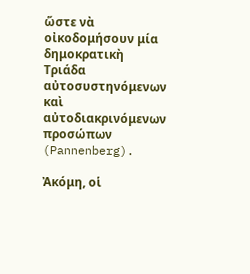ὥστε νὰ οἰκοδομήσουν μία δημοκρατικὴ Τριάδα αὐτοσυστηνόμενων καὶ αὐτοδιακρινόμενων προσώπων (Pannenberg).

Ἀκόμη, οἱ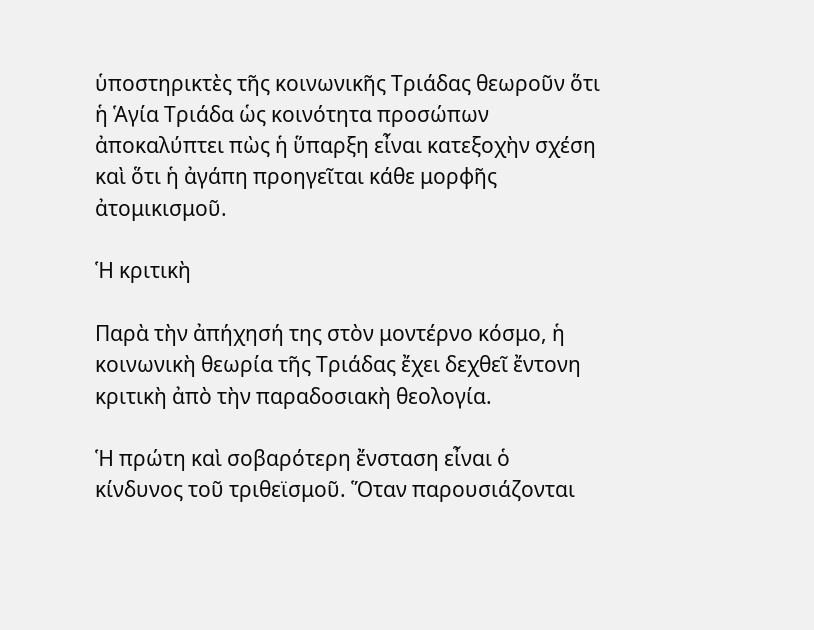ὑποστηρικτὲς τῆς κοινωνικῆς Τριάδας θεωροῦν ὅτι ἡ Ἁγία Τριάδα ὡς κοινότητα προσώπων ἀποκαλύπτει πὼς ἡ ὕπαρξη εἶναι κατεξοχὴν σχέση καὶ ὅτι ἡ ἀγάπη προηγεῖται κάθε μορφῆς ἀτομικισμοῦ.

Ἡ κριτικὴ

Παρὰ τὴν ἀπήχησή της στὸν μοντέρνο κόσμο, ἡ κοινωνικὴ θεωρία τῆς Τριάδας ἔχει δεχθεῖ ἔντονη κριτικὴ ἀπὸ τὴν παραδοσιακὴ θεολογία.

Ἡ πρώτη καὶ σοβαρότερη ἔνσταση εἶναι ὁ κίνδυνος τοῦ τριθεϊσμοῦ. Ὅταν παρουσιάζονται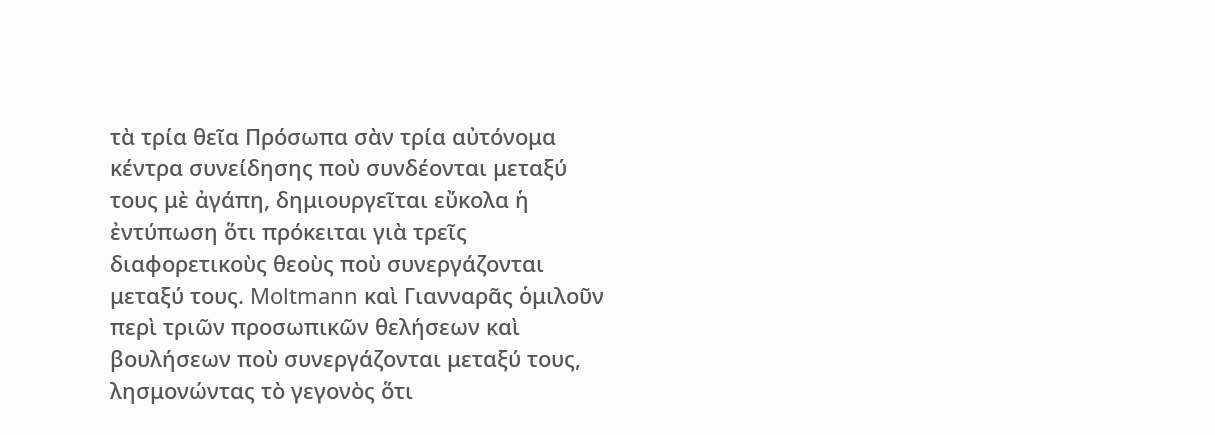τὰ τρία θεῖα Πρόσωπα σὰν τρία αὐτόνομα κέντρα συνείδησης ποὺ συνδέονται μεταξύ τους μὲ ἀγάπη, δημιουργεῖται εὔκολα ἡ ἐντύπωση ὅτι πρόκειται γιὰ τρεῖς διαφορετικοὺς θεοὺς ποὺ συνεργάζονται μεταξύ τους. Moltmann καὶ Γιανναρᾶς ὁμιλοῦν περὶ τριῶν προσωπικῶν θελήσεων καὶ βουλήσεων ποὺ συνεργάζονται μεταξύ τους, λησμονώντας τὸ γεγονὸς ὅτι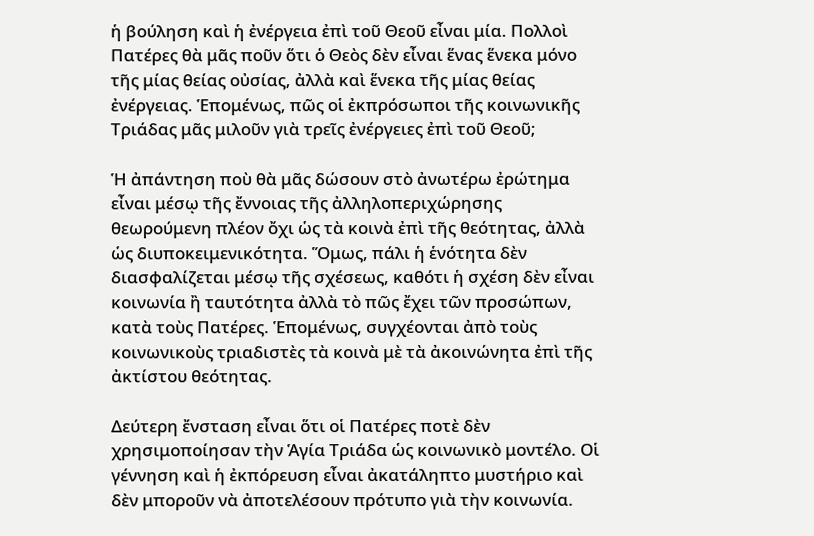ἡ βούληση καὶ ἡ ἐνέργεια ἐπὶ τοῦ Θεοῦ εἶναι μία. Πολλοὶ Πατέρες θὰ μᾶς ποῦν ὅτι ὁ Θεὸς δὲν εἶναι ἕνας ἕνεκα μόνο τῆς μίας θείας οὐσίας, ἀλλὰ καὶ ἕνεκα τῆς μίας θείας ἐνέργειας. Ἑπομένως, πῶς οἱ ἐκπρόσωποι τῆς κοινωνικῆς Τριάδας μᾶς μιλοῦν γιὰ τρεῖς ἐνέργειες ἐπὶ τοῦ Θεοῦ;

Ἡ ἀπάντηση ποὺ θὰ μᾶς δώσουν στὸ ἀνωτέρω ἐρώτημα εἶναι μέσῳ τῆς ἔννοιας τῆς ἀλληλοπεριχώρησης θεωρούμενη πλέον ὄχι ὡς τὰ κοινὰ ἐπὶ τῆς θεότητας, ἀλλὰ ὡς διυποκειμενικότητα. Ὅμως, πάλι ἡ ἑνότητα δὲν διασφαλίζεται μέσῳ τῆς σχέσεως, καθότι ἡ σχέση δὲν εἶναι κοινωνία ἢ ταυτότητα ἀλλὰ τὸ πῶς ἔχει τῶν προσώπων, κατὰ τοὺς Πατέρες. Ἑπομένως, συγχέονται ἀπὸ τοὺς κοινωνικοὺς τριαδιστὲς τὰ κοινὰ μὲ τὰ ἀκοινώνητα ἐπὶ τῆς ἀκτίστου θεότητας.

Δεύτερη ἔνσταση εἶναι ὅτι οἱ Πατέρες ποτὲ δὲν χρησιμοποίησαν τὴν Ἁγία Τριάδα ὡς κοινωνικὸ μοντέλο. Οἱ γέννηση καὶ ἡ ἐκπόρευση εἶναι ἀκατάληπτο μυστήριο καὶ δὲν μποροῦν νὰ ἀποτελέσουν πρότυπο γιὰ τὴν κοινωνία.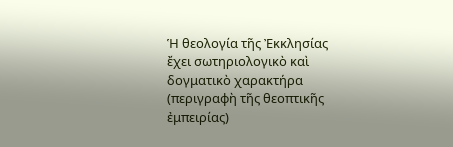Ἡ θεολογία τῆς Ἐκκλησίας ἔχει σωτηριολογικὸ καὶ δογματικὸ χαρακτήρα (περιγραφὴ τῆς θεοπτικῆς ἐμπειρίας)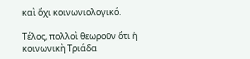καὶ ὄχι κοινωνιολογικό.

Τέλος, πολλοὶ θεωροῦν ὅτι ἡ κοινωνικὴ Τριάδα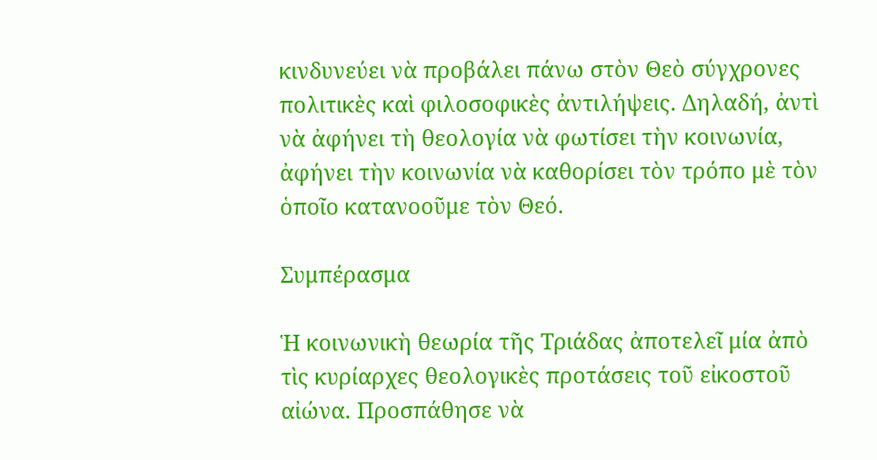κινδυνεύει νὰ προβάλει πάνω στὸν Θεὸ σύγχρονες πολιτικὲς καὶ φιλοσοφικὲς ἀντιλήψεις. Δηλαδή, ἀντὶ νὰ ἀφήνει τὴ θεολογία νὰ φωτίσει τὴν κοινωνία, ἀφήνει τὴν κοινωνία νὰ καθορίσει τὸν τρόπο μὲ τὸν ὁποῖο κατανοοῦμε τὸν Θεό.

Συμπέρασμα

Ἡ κοινωνικὴ θεωρία τῆς Τριάδας ἀποτελεῖ μία ἀπὸ τὶς κυρίαρχες θεολογικὲς προτάσεις τοῦ εἰκοστοῦ αἰώνα. Προσπάθησε νὰ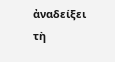ἀναδείξει τὴ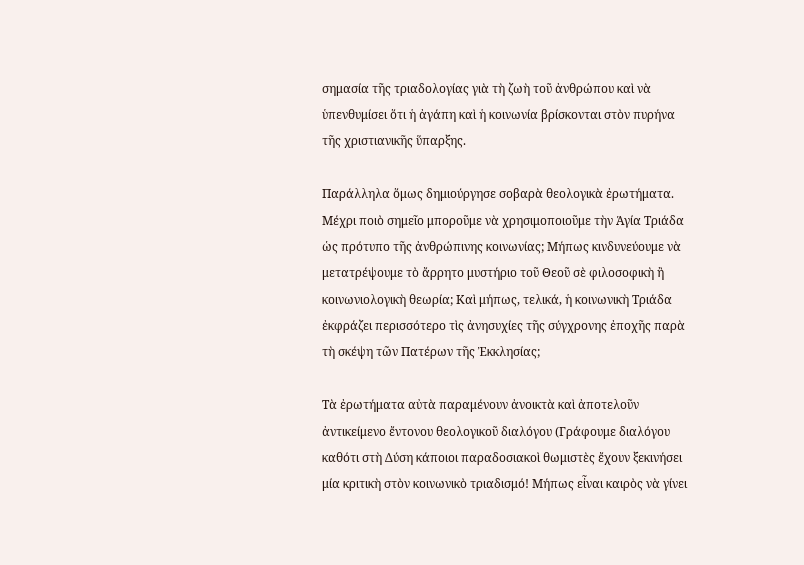σημασία τῆς τριαδολογίας γιὰ τὴ ζωὴ τοῦ ἀνθρώπου καὶ νὰ ὑπενθυμίσει ὅτι ἡ ἀγάπη καὶ ἡ κοινωνία βρίσκονται στὸν πυρήνα τῆς χριστιανικῆς ὕπαρξης.

Παράλληλα ὅμως δημιούργησε σοβαρὰ θεολογικὰ ἐρωτήματα. Μέχρι ποιὸ σημεῖο μποροῦμε νὰ χρησιμοποιοῦμε τὴν Ἁγία Τριάδα ὡς πρότυπο τῆς ἀνθρώπινης κοινωνίας; Μήπως κινδυνεύουμε νὰ μετατρέψουμε τὸ ἄρρητο μυστήριο τοῦ Θεοῦ σὲ φιλοσοφικὴ ἢ κοινωνιολογικὴ θεωρία; Καὶ μήπως, τελικά, ἡ κοινωνικὴ Τριάδα ἐκφράζει περισσότερο τὶς ἀνησυχίες τῆς σύγχρονης ἐποχῆς παρὰ τὴ σκέψη τῶν Πατέρων τῆς Ἐκκλησίας;

Τὰ ἐρωτήματα αὐτὰ παραμένουν ἀνοικτὰ καὶ ἀποτελοῦν ἀντικείμενο ἔντονου θεολογικοῦ διαλόγου (Γράφουμε διαλόγου καθότι στὴ Δύση κάποιοι παραδοσιακοὶ θωμιστὲς ἔχουν ξεκινήσει μία κριτικὴ στὸν κοινωνικὸ τριαδισμό! Μήπως εἶναι καιρὸς νὰ γίνει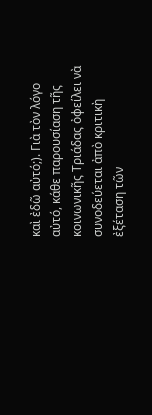καὶ ἐδῶ αὐτό;). Γιὰ τὸν λόγο αὐτό, κάθε παρουσίαση τῆς κοινωνικῆς Τριάδας ὀφείλει νὰ συνοδεύεται ἀπὸ κριτικὴ ἐξέταση τῶν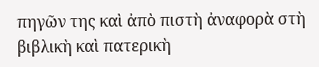πηγῶν της καὶ ἀπὸ πιστὴ ἀναφορὰ στὴ βιβλικὴ καὶ πατερικὴ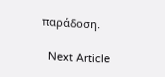παράδοση.

  Next Article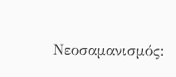Νεοσαμανισμός: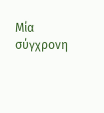Μία σύγχρονη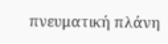πνευματική πλάνη